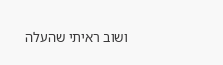ושוב ראיתי שהעלה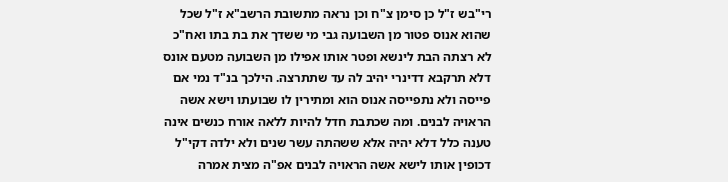רי"בש ז"ל כן סימן צ"ח וכן נראה מתשובת הרשב"א ז"ל שכל שהוא אנוס פטור מן השבועה גבי מי ששדך את בת בתו ואח"כ לא רצתה הבת לינשא ופטר אותו אפילו מן השבועה מטעם אונס דלא תרקבא דדינרי יהיב לה עד שתתרצה. הילכך בנ"ד נמי אם פייסה ולא נתפייסה אנוס הוא ומתירין לו שבועתו וישא אשה הראויה לבנים. ומה שכתבת חדל להיות ללאה אורח כנשים אינה טענה כלל דלא יהיה אלא ששהתה עשר שנים ולא ילדה דקי"ל דכופין אותו לישא אשה הראויה לבנים אפ"ה מצית אמרה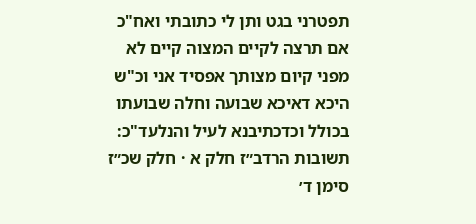תפטרני בגט ותן לי כתובתי ואח"כ אם תרצה לקיים המצוה קיים לא מפני קיום מצותך אפסיד אני וכ"ש היכא דאיכא שבועה וחלה שבועתו בכולל וכדכתיבנא לעיל והנלעד"כ:
תשובות הרדב״ז חלק א · חלק שכ״ז סימן ד׳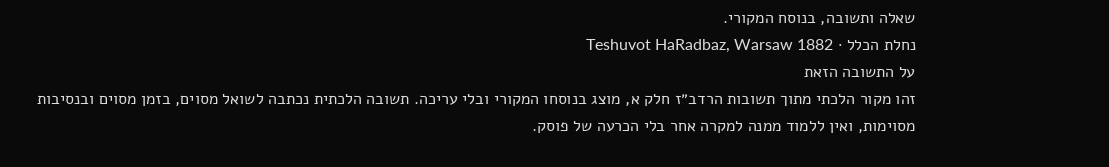שאלה ותשובה, בנוסח המקורי.
נחלת הכלל · Teshuvot HaRadbaz, Warsaw 1882
על התשובה הזאת
זהו מקור הלכתי מתוך תשובות הרדב״ז חלק א, מוצג בנוסחו המקורי ובלי עריכה. תשובה הלכתית נכתבה לשואל מסוים, בזמן מסוים ובנסיבות מסוימות, ואין ללמוד ממנה למקרה אחר בלי הכרעה של פוסק.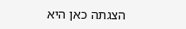הצגתה כאן היא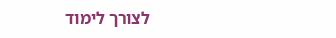לצורך לימוד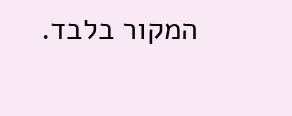המקור בלבד.